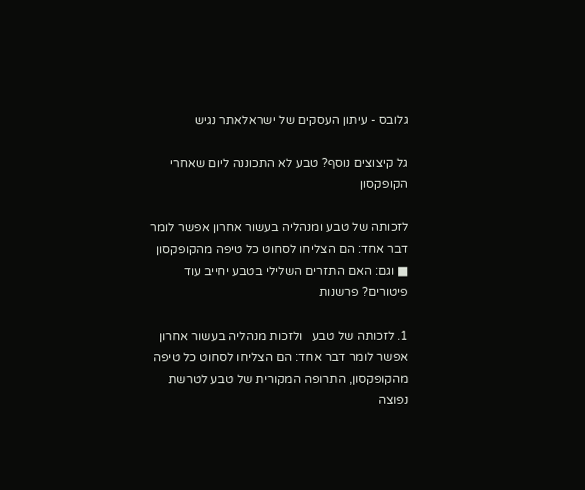גלובס - עיתון העסקים של ישראלאתר נגיש

גל קיצוצים נוסף? טבע לא התכוננה ליום שאחרי הקופקסון

לזכותה של טבע ומנהליה בעשור אחרון אפשר לומר דבר אחד: הם הצליחו לסחוט כל טיפה מהקופקסון ■ וגם: האם התזרים השלילי בטבע יחייב עוד פיטורים? פרשנות

1. לזכותה של טבע   ולזכות מנהליה בעשור אחרון אפשר לומר דבר אחד: הם הצליחו לסחוט כל טיפה מהקופקסון, התרופה המקורית של טבע לטרשת נפוצה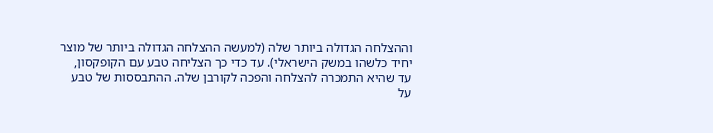וההצלחה הגדולה ביותר שלה (למעשה ההצלחה הגדולה ביותר של מוצר יחיד כלשהו במשק הישראלי). עד כדי כך הצליחה טבע עם הקופקסון, עד שהיא התמכרה להצלחה והפכה לקורבן שלה. ההתבססות של טבע על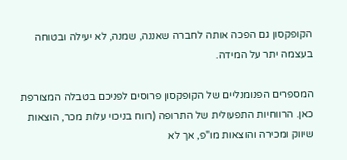הקופקסון גם הפכה אותה לחברה שאננה, שמנה, לא יעילה ובטוחה בעצמה יתר על המידה.

המספרים הפנומנליים של הקופקסון פרוסים לפניכם בטבלה המצורפת כאן. הרווחיות התפעולית של התרופה (רווח בניכוי עלות מכר, הוצאות שיווק ומכירה והוצאות מו"פ, אך לא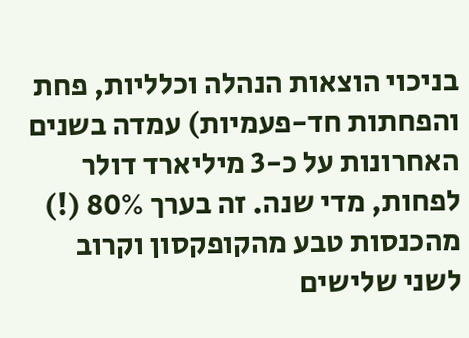בניכוי הוצאות הנהלה וכלליות, פחת והפחתות חד-פעמיות) עמדה בשנים האחרונות על כ-3 מיליארד דולר לפחות, מדי שנה. זה בערך 80% (!) מהכנסות טבע מהקופקסון וקרוב לשני שלישים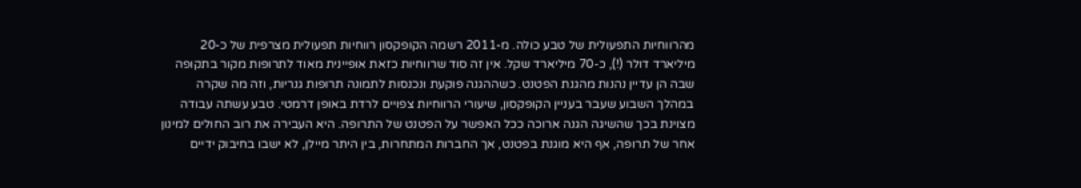מהרווחיות התפעולית של טבע כולה. מ-2011 רשמה הקופקסון רווחיות תפעולית מצרפית של כ-20 מיליארד דולר (!), כ-70 מיליארד שקל. אין זה סוד שרווחיות כזאת אופיינית מאוד לתרופות מקור בתקופה שבה הן עדיין נהנות מהגנת הפטנט. כשההגנה פוקעת ונכנסות לתמונה תרופות גנריות, וזה מה שקרה במהלך השבוע שעבר בעניין הקופקסון, שיעורי הרווחיות צפויים לרדת באופן דרמטי. טבע עשתה עבודה מצוינת בכך שהשיגה הגנה ארוכה ככל האפשר על הפטנט של התרופה. היא העבירה את רוב החולים למינון אחר של תרופה, אף היא מוגנת בפטנט, אך החברות המתחרות, בין היתר מיילן, לא ישבו בחיבוק ידיים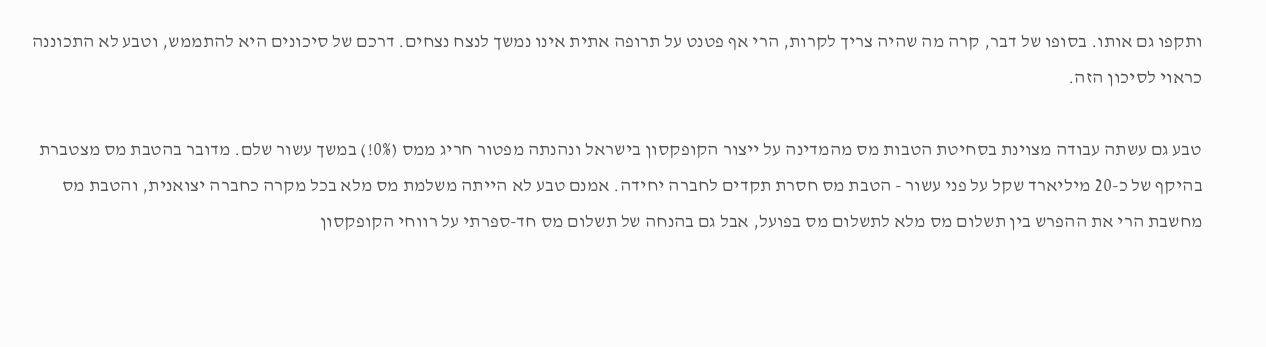ותקפו גם אותו. בסופו של דבר, קרה מה שהיה צריך לקרות, הרי אף פטנט על תרופה אתית אינו נמשך לנצח נצחים. דרכם של סיכונים היא להתממש, וטבע לא התכוננה כראוי לסיכון הזה.

טבע גם עשתה עבודה מצוינת בסחיטת הטבות מס מהמדינה על ייצור הקופקסון בישראל ונהנתה מפטור חריג ממס (0%!) במשך עשור שלם. מדובר בהטבת מס מצטברת בהיקף של כ-20 מיליארד שקל על פני עשור - הטבת מס חסרת תקדים לחברה יחידה. אמנם טבע לא הייתה משלמת מס מלא בכל מקרה כחברה יצואנית, והטבת מס מחשבת הרי את ההפרש בין תשלום מס מלא לתשלום מס בפועל, אבל גם בהנחה של תשלום מס חד-ספרתי על רווחי הקופקסון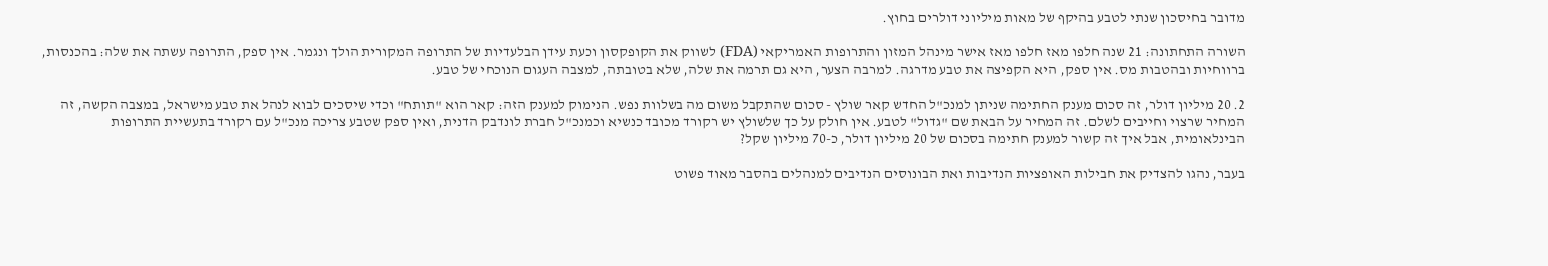מדובר בחיסכון שנתי לטבע בהיקף של מאות מיליוני דולרים בחוץ.

השורה התחתונה: 21 שנה חלפו מאז חלפו מאז אישר מינהל המזון והתרופות האמריקאי (FDA) לשווק את הקופקסון וכעת עידן הבלעדיות של התרופה המקורית הולך ונגמר. אין ספק, התרופה עשתה את שלה: בהכנסות, ברווחיות ובהטבות מס. אין ספק, היא הקפיצה את טבע מדרגה. למרבה הצער, היא גם תרמה את שלה, שלא בטובתה, למצבה העגום הנוכחי של טבע.

2. 20 מיליון דולר, זה סכום מענק החתימה שניתן למנכ"ל החדש קאר שולץ - סכום שהתקבל משום מה בשלוות נפש. הנימוק למענק הזה: קאר הוא "תותח" וכדי שיסכים לבוא לנהל את טבע מישראל, במצבה הקשה, זה המחיר שרצוי וחייבים לשלם. זה המחיר על הבאת שם "גדול" לטבע. אין חולק על כך שלשולץ יש רקורד מכובד כנשיא וכמנכ"ל חברת לונדבק הדנית, ואין ספק שטבע צריכה מנכ"ל עם רקורד בתעשיית התרופות הבינלאומית, אבל איך זה קשור למענק חתימה בסכום של 20 מיליון דולר, כ-70 מיליון שקל?

בעבר, נהגו להצדיק את חבילות האופציות הנדיבות ואת הבונוסים הנדיבים למנהלים בהסבר מאוד פשוט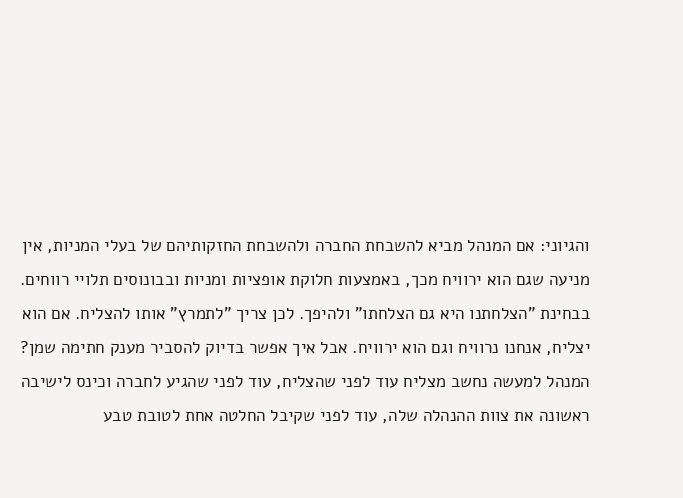והגיוני: אם המנהל מביא להשבחת החברה ולהשבחת החזקותיהם של בעלי המניות, אין מניעה שגם הוא ירוויח מכך, באמצעות חלוקת אופציות ומניות ובבונוסים תלויי רווחים. בבחינת "הצלחתנו היא גם הצלחתו" ולהיפך. לכן צריך "לתמרץ" אותו להצליח. אם הוא יצליח, אנחנו נרוויח וגם הוא ירוויח. אבל איך אפשר בדיוק להסביר מענק חתימה שמן? המנהל למעשה נחשב מצליח עוד לפני שהצליח, עוד לפני שהגיע לחברה וכינס לישיבה ראשונה את צוות ההנהלה שלה, עוד לפני שקיבל החלטה אחת לטובת טבע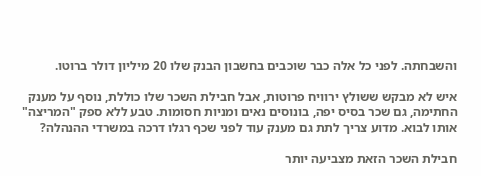והשבחתה. לפני כל אלה כבר שוכבים בחשבון הבנק שלו 20 מיליון דולר ברוטו.

איש לא מבקש ששולץ ירוויח פרוטות, אבל חבילת השכר שלו כוללת, נוסף על מענק החתימה, גם שכר בסיס יפה, בונוסים נאים ומניות חסומות. טבע ללא ספק "המריצה" אותו לבוא. מדוע צריך לתת גם מענק עוד לפני שכף רגלו דרכה במשרדי ההנהלה?

חבילת השכר הזאת מצביעה יותר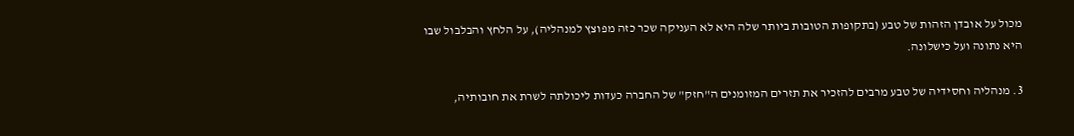מכול על אובדן הזהות של טבע (בתקופות הטובות ביותר שלה היא לא העניקה שכר כזה מפוצץ למנהליה), על הלחץ והבלבול שבו היא נתונה ועל כישלונה.

3. מנהליה וחסידיה של טבע מרבים להזכיר את תזרים המזומנים ה"חזק" של החברה כעדות ליכולתה לשרת את חובותיה,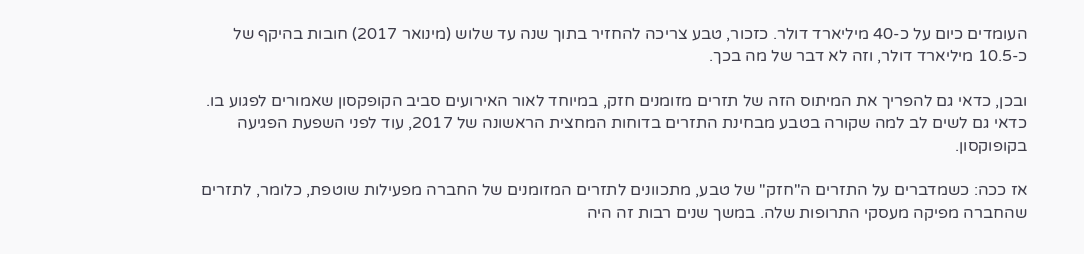העומדים כיום על כ-40 מיליארד דולר. כזכור, טבע צריכה להחזיר בתוך שנה עד שלוש (מינואר 2017) חובות בהיקף של כ-10.5 מיליארד דולר, וזה לא דבר של מה בכך.

ובכן, כדאי גם להפריך את המיתוס הזה של תזרים מזומנים חזק, במיוחד לאור האירועים סביב הקופקסון שאמורים לפגוע בו. כדאי גם לשים לב למה שקורה בטבע מבחינת התזרים בדוחות המחצית הראשונה של 2017, עוד לפני השפעת הפגיעה בקופוקסון.

אז ככה: כשמדברים על התזרים ה"חזק" של טבע, מתכוונים לתזרים המזומנים של החברה מפעילות שוטפת, כלומר, לתזרים שהחברה מפיקה מעסקי התרופות שלה. במשך שנים רבות זה היה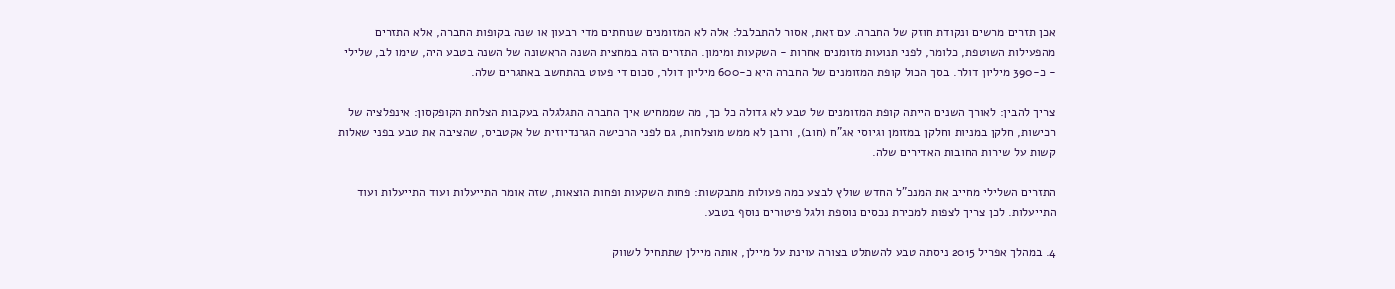אכן תזרים מרשים ונקודת חוזק של החברה. עם זאת, אסור להתבלבל: אלה לא המזומנים שנוחתים מדי רבעון או שנה בקופות החברה, אלא התזרים מהפעילות השוטפת, כלומר, לפני תנועות מזומנים אחרות - השקעות ומימון. התזרים הזה במחצית השנה הראשונה של השנה בטבע היה, שימו לב, שלילי - כ-390 מיליון דולר. בסך הכול קופת המזומנים של החברה היא כ-600 מיליון דולר, סכום די פעוט בהתחשב באתגרים שלה.

צריך להבין: לאורך השנים הייתה קופת המזומנים של טבע לא גדולה כל כך, מה שממחיש איך החברה התגלגלה בעקבות הצלחת הקופקסון: אינפלציה של רכישות, חלקן במניות וחלקן במזומן וגיוסי אג"ח (חוב), ורובן לא ממש מוצלחות, גם לפני הרכישה הגרנדיוזית של אקטביס, שהציבה את טבע בפני שאלות קשות על שירות החובות האדירים שלה.

התזרים השלילי מחייב את המנכ"ל החדש שולץ לבצע כמה פעולות מתבקשות: פחות השקעות ופחות הוצאות, שזה אומר התייעלות ועוד התייעלות ועוד התייעלות. לכן צריך לצפות למכירת נכסים נוספת ולגל פיטורים נוסף בטבע.

4. במהלך אפריל 2015 ניסתה טבע להשתלט בצורה עוינת על מיילן, אותה מיילן שתתחיל לשווק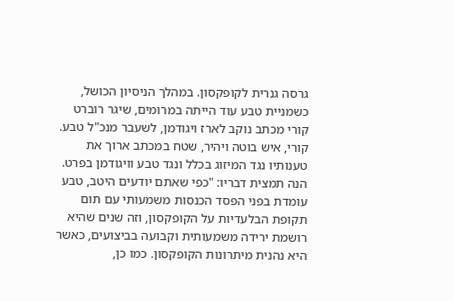גרסה גנרית לקופקסון. במהלך הניסיון הכושל, כשמניית טבע עוד הייתה במרומים, שיגר רוברט קורי מכתב נוקב לארז ויגודמן, לשעבר מנכ"ל טבע. קורי, איש בוטה ויהיר, שטח במכתב ארוך את טענותיו נגד המיזוג בכלל ונגד טבע וויגודמן בפרט. הנה תמצית דבריו: "כפי שאתם יודעים היטב, טבע עומדת בפני הפסד הכנסות משמעותי עם תום תקופת הבלעדיות על הקופקסון, וזה שנים שהיא רושמת ירידה משמעותית וקבועה בביצועים, כאשר היא נהנית מיתרונות הקופקסון. כמו כן,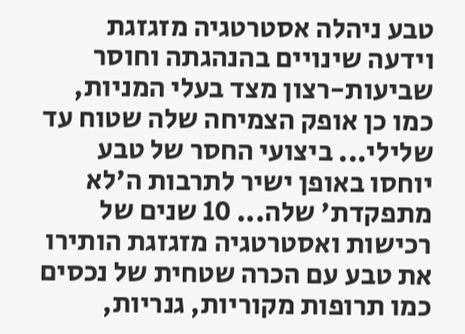טבע ניהלה אסטרטגיה מזגזגת וידעה שינויים בהנהגתה וחוסר שביעות-רצון מצד בעלי המניות, כמו כן אופק הצמיחה שלה שטוח עד שלילי... ביצועי החסר של טבע יוחסו באופן ישיר לתרבות ה'לא מתפקדת' שלה... 10 שנים של רכישות ואסטרטגיה מזגזגת הותירו את טבע עם הכרה שטחית של נכסים כמו תרופות מקוריות, גנריות,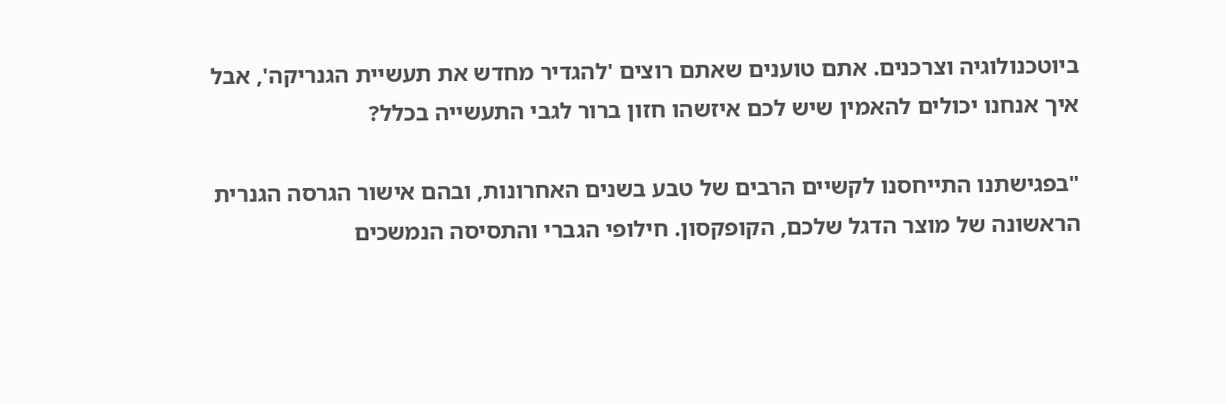ביוטכנולוגיה וצרכנים. אתם טוענים שאתם רוצים 'להגדיר מחדש את תעשיית הגנריקה', אבל איך אנחנו יכולים להאמין שיש לכם איזשהו חזון ברור לגבי התעשייה בכלל?

"בפגישתנו התייחסנו לקשיים הרבים של טבע בשנים האחרונות, ובהם אישור הגרסה הגנרית הראשונה של מוצר הדגל שלכם, הקופקסון. חילופי הגברי והתסיסה הנמשכים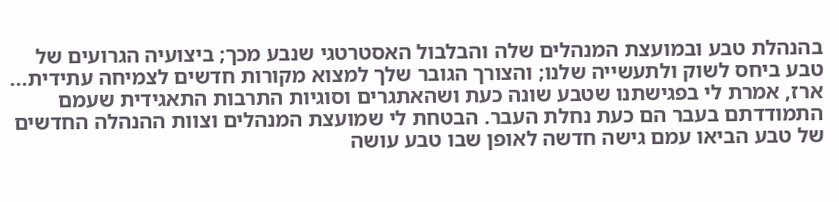בהנהלת טבע ובמועצת המנהלים שלה והבלבול האסטרטגי שנבע מכך; ביצועיה הגרועים של טבע ביחס לשוק ולתעשייה שלנו; והצורך הגובר שלך למצוא מקורות חדשים לצמיחה עתידית... ארז, אמרת לי בפגישתנו שטבע שונה כעת ושהאתגרים וסוגיות התרבות התאגידית שעמם התמודדתם בעבר הם כעת נחלת העבר. הבטחת לי שמועצת המנהלים וצוות ההנהלה החדשים של טבע הביאו עמם גישה חדשה לאופן שבו טבע עושה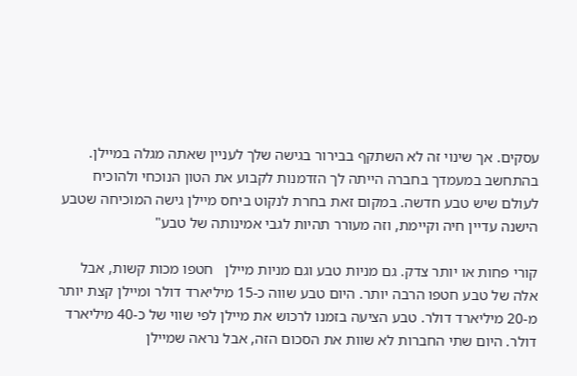עסקים. אך שינוי זה לא השתקף בבירור בגישה שלך לעניין שאתה מגלה במיילן. בהתחשב במעמדך בחברה הייתה לך הזדמנות לקבוע את הטון הנוכחי ולהוכיח לעולם שיש טבע חדשה. במקום זאת בחרת לנקוט ביחס מיילן גישה המוכיחה שטבע הישנה עדיין חיה וקיימת, וזה מעורר תהיות לגבי אמינותה של טבע"

קורי פחות או יותר צדק. גם מניות טבע וגם מניות מיילן   חטפו מכות קשות, אבל אלה של טבע חטפו הרבה יותר. היום טבע שווה כ-15 מיליארד דולר ומיילן קצת יותר מ-20 מיליארד דולר. טבע הציעה בזמנו לרכוש את מיילן לפי שווי של כ-40 מיליארד דולר. היום שתי החברות לא שוות את הסכום הזה, אבל נראה שמיילן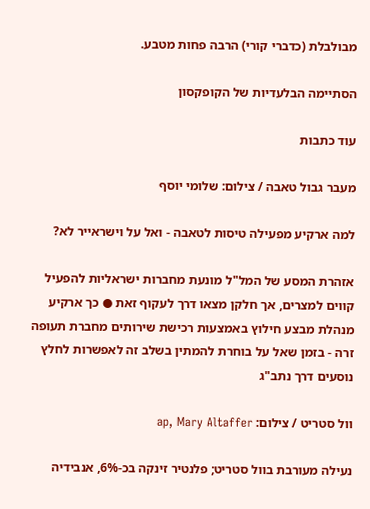מבולבלת (כדברי קורי) הרבה פחות מטבע.

הסתיימה הבלעדיות של הקופקסון

עוד כתבות

מעבר גבול טאבה / צילום: שלומי יוסף

למה ארקיע מפעילה טיסות לטאבה - ואל על וישראייר לא?

אזהרת המסע של המל"ל מונעת מחברות ישראליות להפעיל קווים למצרים, אך חלקן מצאו דרך לעקוף זאת ● כך ארקיע מנהלת מבצע חילוץ באמצעות רכישת שירותים מחברת תעופה זרה - בזמן שאל על בוחרת להמתין בשלב זה לאפשרות לחלץ נוסעים דרך נתב"ג

וול סטריט / צילום: ap, Mary Altaffer

נעילה מעורבת בוול סטריט; פלנטיר זינקה בכ-6%, אנבידיה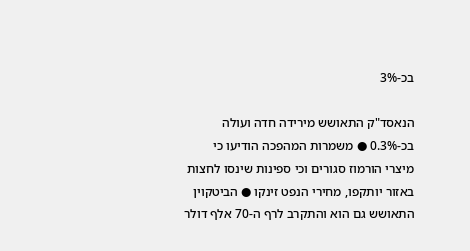בכ-3%

הנאסד"ק התאושש מירידה חדה ועולה בכ-0.3% ● משמרות המהפכה הודיעו כי מיצרי הורמוז סגורים וכי ספינות שינסו לחצות באזור יותקפו, מחירי הנפט זינקו ● הביטקוין התאושש גם הוא והתקרב לרף ה-70 אלף דולר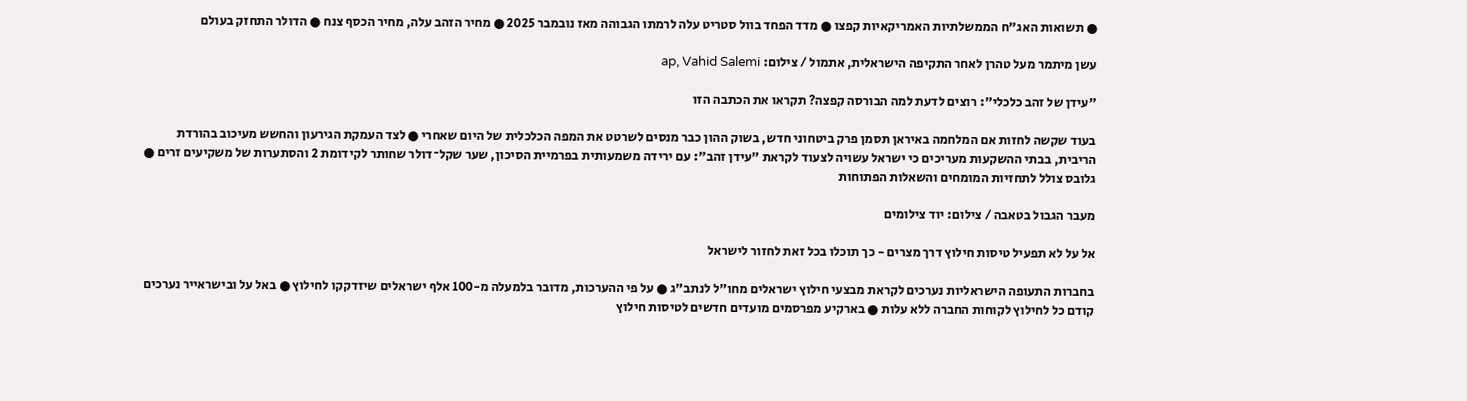● תשואות האג"ח הממשלתיות האמריקאיות קפצו ● מדד הפחד בוול סטריט עלה לרמתו הגבוהה מאז נובמבר 2025 ● מחיר הזהב עלה, מחיר הכסף צנח ● הדולר התחזק בעולם

עשן מיתמר מעל טהרן לאחר התקיפה הישראלית, אתמול / צילום: ap, Vahid Salemi

"עידן של זהב כלכלי": רוצים לדעת למה הבורסה קפצה? תקראו את הכתבה הזו

בעוד שקשה לחזות אם המלחמה באיראן תסמן פרק ביטחוני חדש, בשוק ההון כבר מנסים לשרטט את המפה הכלכלית של היום שאחרי ● לצד העמקת הגירעון והחשש מעיכוב בהורדת הריבית, בבתי ההשקעות מעריכים כי ישראל עשויה לצעוד לקראת "עידן זהב": עם ירידה משמעותית בפרמיית הסיכון, שער שקל־דולר שחותר לקידומת 2 והסתערות של משקיעים זרים ● גלובס צולל לתחזיות המומחים והשאלות הפתוחות

מעבר הגבול בטאבה / צילום: יוד צילומים

אל על לא תפעיל טיסות חילוץ דרך מצרים - כך תוכלו בכל זאת לחזור לישראל

בחברות התעופה הישראליות נערכים לקראת מבצעי חילוץ ישראלים מחו"ל לנתב"ג ● על פי ההערכות, מדובר בלמעלה מ-100 אלף ישראלים שיזדקקו לחילוץ ● באל על ובישראייר נערכים קודם כל לחילוץ לקוחות החברה ללא עלות ● בארקיע מפרסמים מועדים חדשים לטיסות חילוץ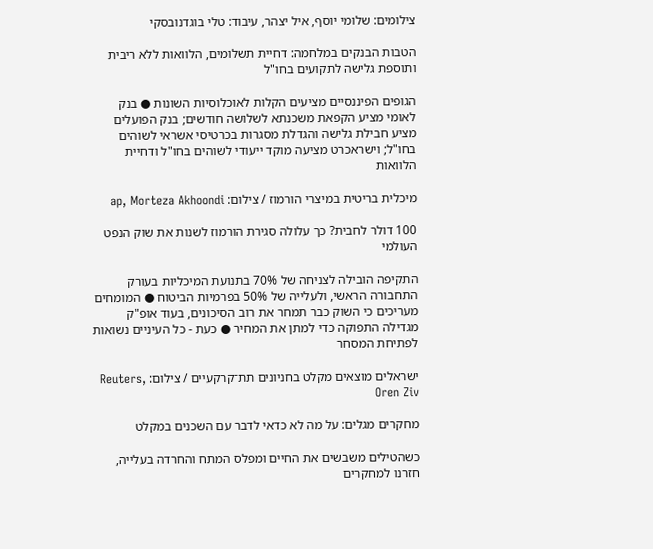צילומים: שלומי יוסף, איל יצהר, עיבוד: טלי בוגדנובסקי

הטבות הבנקים במלחמה: דחיית תשלומים, הלוואות ללא ריבית ותוספת גלישה לתקועים בחו"ל

הגופים הפיננסיים מציעים הקלות לאוכלוסיות השונות ● בנק לאומי מציע הקפאת משכנתא לשלושה חודשים; בנק הפועלים מציע חבילת גלישה והגדלת מסגרות בכרטיסי אשראי לשוהים בחו"ל; וישראכרט מציעה מוקד ייעודי לשוהים בחו"ל ודחיית הלוואות

מיכלית בריטית במיצרי הורמוז / צילום: ap, Morteza Akhoondi

100 דולר לחבית? כך עלולה סגירת הורמוז לשנות את שוק הנפט העולמי

התקיפה הובילה לצניחה של 70% בתנועת המיכליות בעורק התחבורה הראשי, ולעלייה של 50% בפרמיות הביטוח ● המומחים מעריכים כי השוק כבר תמחר את רוב הסיכונים, בעוד אופ"ק מגדילה התפוקה כדי למתן את המחיר ● כעת - כל העיניים נשואות לפתיחת המסחר

ישראלים מוצאים מקלט בחניונים תת־קרקעיים / צילום: Reuters, Oren Ziv

מחקרים מגלים: על מה לא כדאי לדבר עם השכנים במקלט

כשהטילים משבשים את החיים ומפלס המתח והחרדה בעלייה, חזרנו למחקרים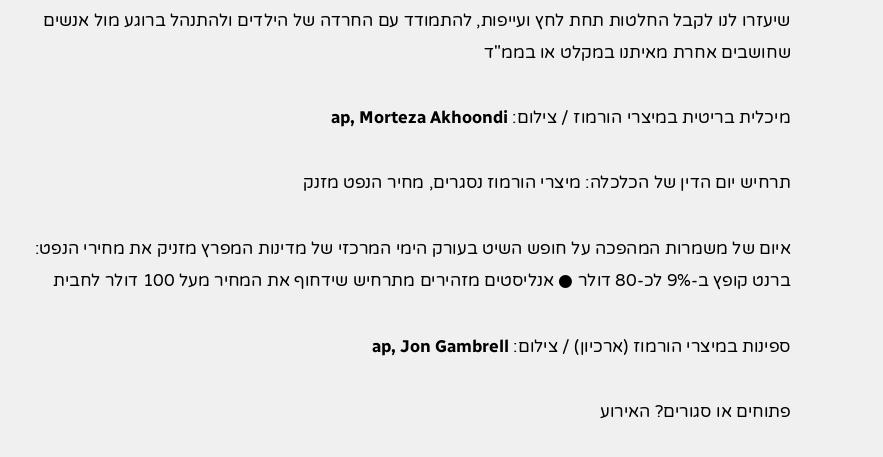שיעזרו לנו לקבל החלטות תחת לחץ ועייפות, להתמודד עם החרדה של הילדים ולהתנהל ברוגע מול אנשים שחושבים אחרת מאיתנו במקלט או בממ"ד

מיכלית בריטית במיצרי הורמוז / צילום: ap, Morteza Akhoondi

תרחיש יום הדין של הכלכלה: מיצרי הורמוז נסגרים, מחיר הנפט מזנק

איום של משמרות המהפכה על חופש השיט בעורק הימי המרכזי של מדינות המפרץ מזניק את מחירי הנפט: ברנט קופץ ב-9% לכ-80 דולר ● אנליסטים מזהירים מתרחיש שידחוף את המחיר מעל 100 דולר לחבית

ספינות במיצרי הורמוז (ארכיון) / צילום: ap, Jon Gambrell

פתוחים או סגורים? האירוע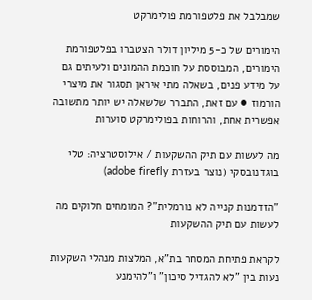שמבלבל את פלטפורמת פולימרקט

הימורים של כ-5 מיליון דולר הצטברו בפלטפורמת הימורים, המבוססת על חוכמת ההמונים ולעיתים גם על מידע פנים, בשאלה מתי איראן תסגור את מיצרי הורמוז ● עם זאת, התברר שלשאלה יש יותר מתשובה אפשרית אחת, והרוחות בפולימרקט סוערות

מה לעשות עם תיק ההשקעות / אילוסטרציה: טלי בוגדנובסקי (נוצר בעזרת adobe firefly)

"הזדמנות קנייה לא נורמלית"? המומחים חלוקים מה לעשות עם תיק ההשקעות

לקראת פתיחת המסחר בת"א, המלצות מנהלי השקעות נעות בין "לא להגדיל סיכון" ו"להימנע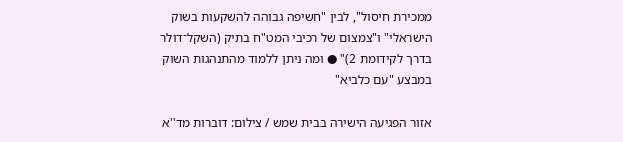ממכירת חיסול", לבין "חשיפה גבוהה להשקעות בשוק הישראלי" ו"צמצום של רכיבי המט"ח בתיק (השקל־דולר בדרך לקידומת 2)" ● ומה ניתן ללמוד מהתנהגות השוק במבצע "עם כלביא"

אזור הפגיעה הישירה בבית שמש / צילום: דוברות מד''א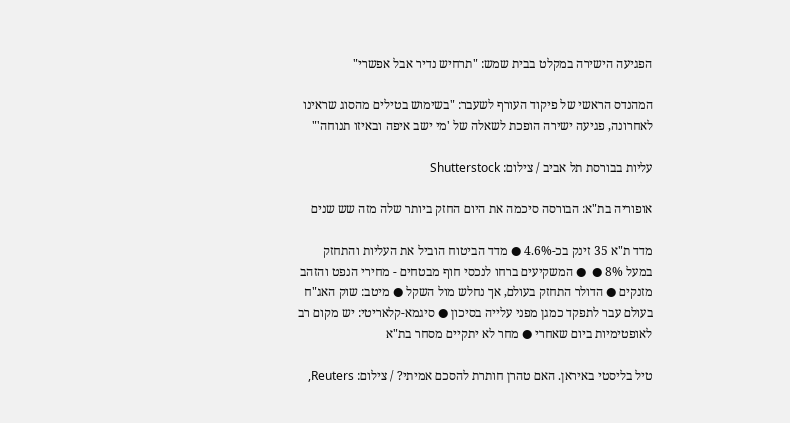הפגיעה הישירה במקלט בבית שמש: "תרחיש נדיר אבל אפשרי"

המהנדס הראשי של פיקוד העורף לשעבר: "בשימוש בטילים מהסוג שראינו לאחרונה, פגיעה ישירה הופכת לשאלה של 'מי ישב איפה ובאיזו תנוחה'"

עליות בבורסת תל אביב / צילום: Shutterstock

אופוריה בת"א: הבורסה סיכמה את היום החזק ביותר שלה מזה שש שנים

מדד ת"א 35 זינק בכ-4.6% ● מדד הביטוח הוביל את העליות והתחזק במעל 8% ●  ● המשקיעים ברחו לנכסי חוף מבטחים - מחירי הנפט והזהב מזנקים ● הדולר התחזק בעולם, אך נחלש מול השקל ● מיטב: שוק האג"ח בעולם עבר לתפקד כמגן מפני עלייה בסיכון ● סיגמא-קלאריטי: יש מקום רב לאופטימיות ביום שאחרי ● מחר לא יתקיים מסחר בת"א

טיל בליסטי באיראן. האם טהרן חותרת להסכם אמיתי? / צילום: Reuters,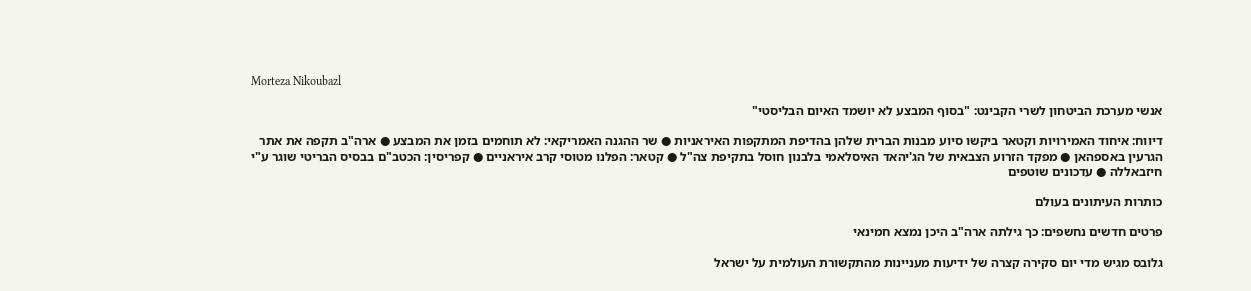Morteza Nikoubazl

אנשי מערכת הביטחון לשרי הקבינט: "בסוף המבצע לא יושמד האיום הבליסטי"

דיווח: איחוד האמירויות וקטאר ביקשו סיוע מבנות הברית שלהן בהדיפת המתקפות האיראניות ● שר ההגנה האמריקאי: לא תוחמים בזמן את המבצע ● ארה"ב תקפה את אתר הגרעין באספהאן ● מפקד הזרוע הצבאית של הג'יהאד האיסלאמי בלבנון חוסל בתקיפת צה"ל ● קטאר: הפלנו מטוסי קרב איראניים ● קפריסין: הכטב"ם בבסיס הבריטי שוגר ע"י חיזבאללה ● עדכונים שוטפים

כותרות העיתונים בעולם

פרטים חדשים נחשפים: כך גילתה ארה"ב היכן נמצא חמינאי

גלובס מגיש מדי יום סקירה קצרה של ידיעות מעניינות מהתקשורת העולמית על ישראל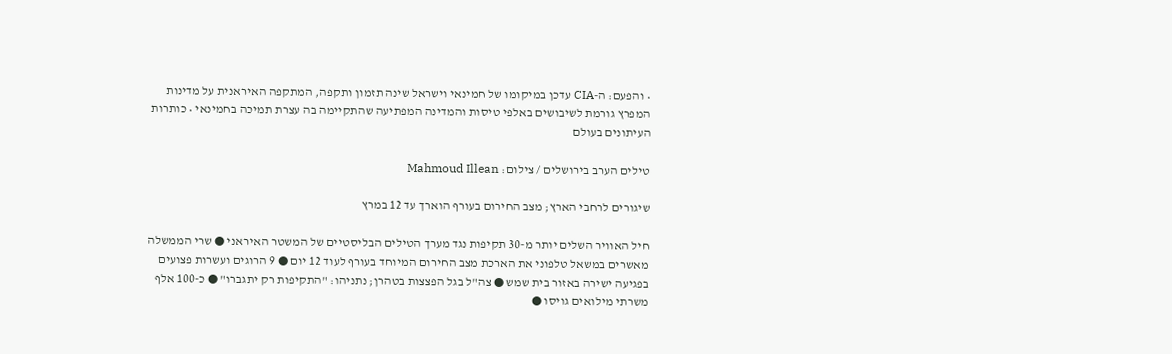• והפעם: ה-CIA עדכן במיקומו של חמינאי וישראל שינה תזמון ותקפה, המתקפה האיראנית על מדינות המפרץ גורמת לשיבושים באלפי טיסות והמדינה המפתיעה שהתקיימה בה עצרת תמיכה בחמינאי • כותרות העיתונים בעולם

טילים הערב בירושלים / צילום: Mahmoud Illean

שיגורים לרחבי הארץ; מצב החירום בעורף הוארך עד 12 במרץ

חיל האוויר השלים יותר מ-30 תקיפות נגד מערך הטילים הבליסטיים של המשטר האיראני ● שרי הממשלה מאשרים במשאל טלפוני את הארכת מצב החירום המיוחד בעורף לעוד 12 יום ● 9 הרוגים ועשרות פצועים בפגיעה ישירה באזור בית שמש ● צה"ל בגל הפצצות בטהרן; נתניהו: "התקיפות רק יתגברו" ● כ-100 אלף משרתי מילואים גויסו ●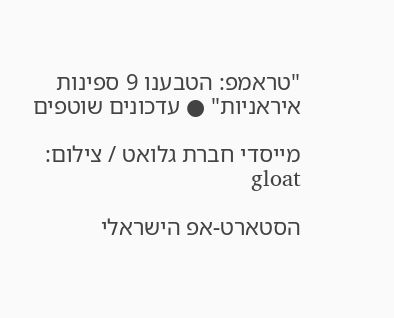"טראמפ: הטבענו 9 ספינות איראניות" ● עדכונים שוטפים

מייסדי חברת גלואט / צילום: gloat

הסטארט-אפ הישראלי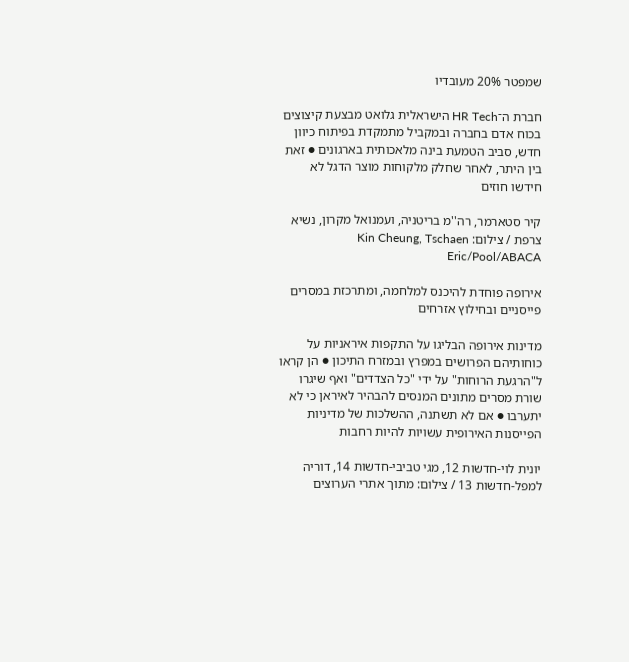שמפטר 20% מעובדיו

חברת ה־HR Tech הישראלית גלואט מבצעת קיצוצים בכוח אדם בחברה ובמקביל מתמקדת בפיתוח כיוון חדש, סביב הטמעת בינה מלאכותית בארגונים ● זאת בין היתר, לאחר שחלק מלקוחות מוצר הדגל לא חידשו חוזים

קיר סטארמר, רה''מ בריטניה, ועמנואל מקרון, נשיא צרפת / צילום: Kin Cheung, Tschaen Eric/Pool/ABACA

אירופה פוחדת להיכנס למלחמה, ומתרכזת במסרים פייסניים ובחילוץ אזרחים

מדינות אירופה הבליגו על התקפות איראניות על כוחותיהם הפרושים במפרץ ובמזרח התיכון ● הן קראו ל"הרגעת הרוחות" על ידי "כל הצדדים" ואף שיגרו שורת מסרים מתונים המנסים להבהיר לאיראן כי לא יתערבו ● אם לא תשתנה, ההשלכות של מדיניות הפייסנות האירופית עשויות להיות רחבות

יונית לוי-חדשות 12, מגי טביבי-חדשות 14, דוריה למפל-חדשות 13 / צילום: מתוך אתרי הערוצים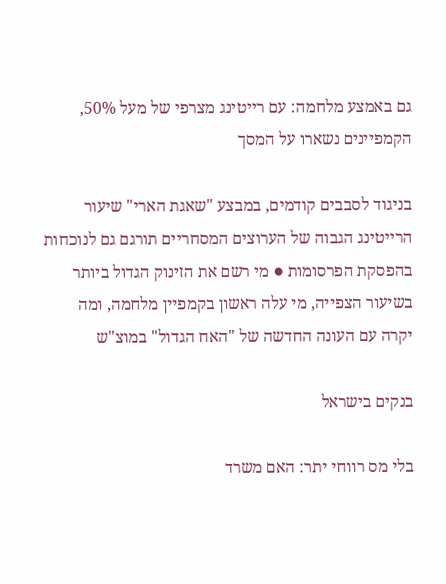גם באמצע מלחמה: עם רייטינג מצרפי של מעל 50%, הקמפיינים נשארו על המסך

בניגוד לסבבים קודמים, במבצע "שאגת הארי" שיעור הרייטינג הגבוה של הערוצים המסחריים תורגם גם לנוכחות בהפסקת הפרסומות ● מי רשם את הזינוק הגדול ביותר בשיעור הצפייה, מי עלה ראשון בקמפיין מלחמה, ומה יקרה עם העונה החדשה של "האח הגדול" במוצ"ש

בנקים בישראל

בלי מס רווחי יתר: האם משרד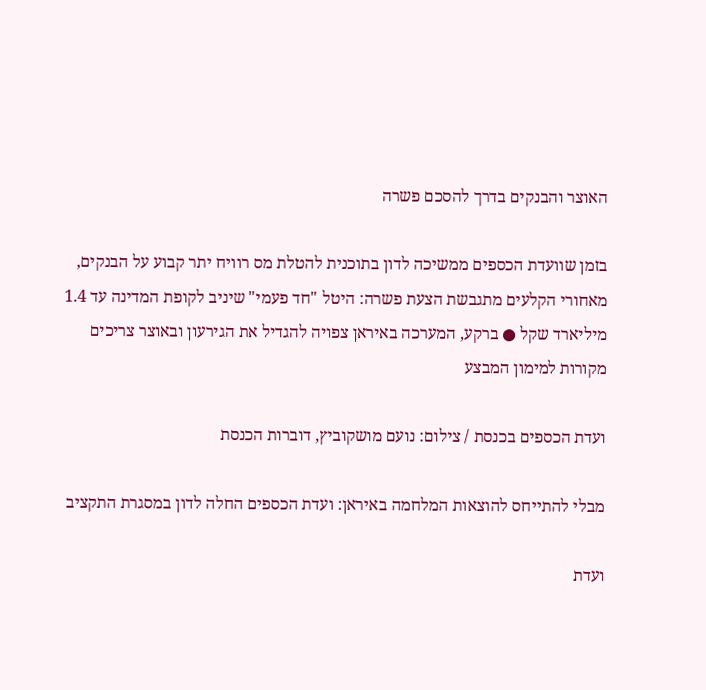האוצר והבנקים בדרך להסכם פשרה

בזמן שוועדת הכספים ממשיכה לדון בתוכנית להטלת מס רוויח יתר קבוע על הבנקים, מאחורי הקלעים מתגבשת הצעת פשרה: היטל "חד פעמי" שיניב לקופת המדינה עד 1.4 מיליארד שקל ● ברקע, המערכה באיראן צפויה להגדיל את הגירעון ובאוצר צריכים מקורות למימון המבצע

ועדת הכספים בכנסת / צילום: נועם מושקוביץ, דוברות הכנסת

מבלי להתייחס להוצאות המלחמה באיראן: ועדת הכספים החלה לדון במסגרת התקציב

ועדת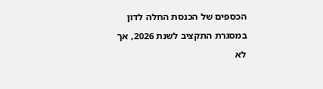הכספים של הכנסת החלה לדון במסגרת התקציב לשנת 2026, אך לא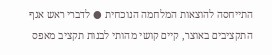התייחסה להוצאות המלחמה הנוכחית ● לדברי ראש אגף התקציבים באוצר, קיים קושי מהותי לבנות תקציב מאפס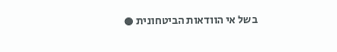בשל אי הוודאות הביטחונית ●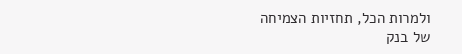ולמרות הכל, תחזיות הצמיחה של בנק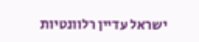ישראל עדיין רלוונטיות